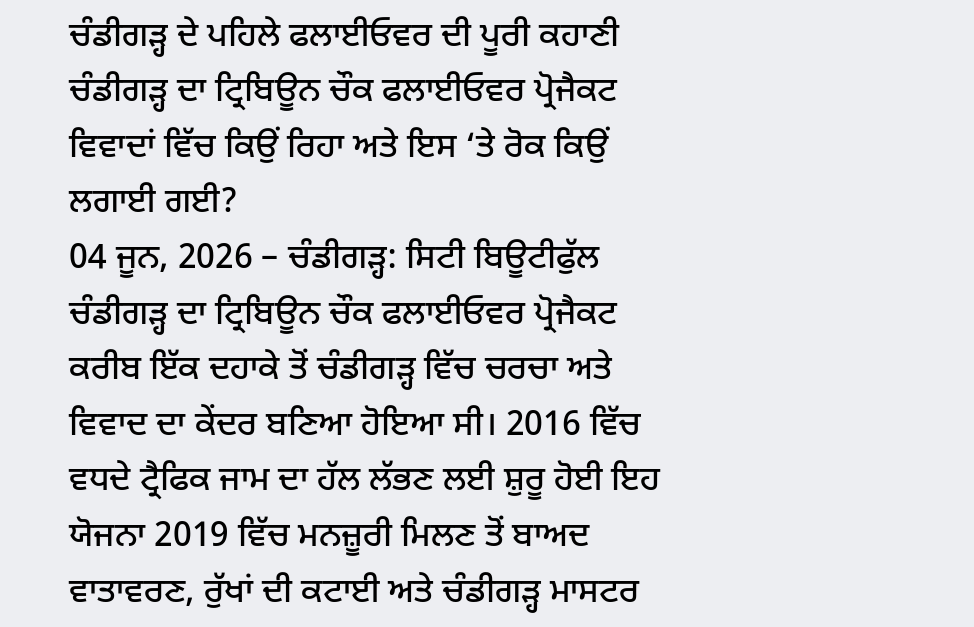ਚੰਡੀਗੜ੍ਹ ਦੇ ਪਹਿਲੇ ਫਲਾਈਓਵਰ ਦੀ ਪੂਰੀ ਕਹਾਣੀ
ਚੰਡੀਗੜ੍ਹ ਦਾ ਟ੍ਰਿਬਿਊਨ ਚੌਕ ਫਲਾਈਓਵਰ ਪ੍ਰੋਜੈਕਟ ਵਿਵਾਦਾਂ ਵਿੱਚ ਕਿਉਂ ਰਿਹਾ ਅਤੇ ਇਸ ‘ਤੇ ਰੋਕ ਕਿਉਂ ਲਗਾਈ ਗਈ?
04 ਜੂਨ, 2026 – ਚੰਡੀਗੜ੍ਹ: ਸਿਟੀ ਬਿਊਟੀਫੁੱਲ ਚੰਡੀਗੜ੍ਹ ਦਾ ਟ੍ਰਿਬਿਊਨ ਚੌਕ ਫਲਾਈਓਵਰ ਪ੍ਰੋਜੈਕਟ ਕਰੀਬ ਇੱਕ ਦਹਾਕੇ ਤੋਂ ਚੰਡੀਗੜ੍ਹ ਵਿੱਚ ਚਰਚਾ ਅਤੇ ਵਿਵਾਦ ਦਾ ਕੇਂਦਰ ਬਣਿਆ ਹੋਇਆ ਸੀ। 2016 ਵਿੱਚ ਵਧਦੇ ਟ੍ਰੈਫਿਕ ਜਾਮ ਦਾ ਹੱਲ ਲੱਭਣ ਲਈ ਸ਼ੁਰੂ ਹੋਈ ਇਹ ਯੋਜਨਾ 2019 ਵਿੱਚ ਮਨਜ਼ੂਰੀ ਮਿਲਣ ਤੋਂ ਬਾਅਦ ਵਾਤਾਵਰਣ, ਰੁੱਖਾਂ ਦੀ ਕਟਾਈ ਅਤੇ ਚੰਡੀਗੜ੍ਹ ਮਾਸਟਰ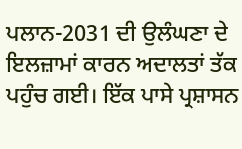ਪਲਾਨ-2031 ਦੀ ਉਲੰਘਣਾ ਦੇ ਇਲਜ਼ਾਮਾਂ ਕਾਰਨ ਅਦਾਲਤਾਂ ਤੱਕ ਪਹੁੰਚ ਗਈ। ਇੱਕ ਪਾਸੇ ਪ੍ਰਸ਼ਾਸਨ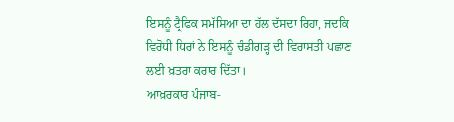ਇਸਨੂੰ ਟ੍ਰੈਫਿਕ ਸਮੱਸਿਆ ਦਾ ਹੱਲ ਦੱਸਦਾ ਰਿਹਾ, ਜਦਕਿ ਵਿਰੋਧੀ ਧਿਰਾਂ ਨੇ ਇਸਨੂੰ ਚੰਡੀਗੜ੍ਹ ਦੀ ਵਿਰਾਸਤੀ ਪਛਾਣ ਲਈ ਖ਼ਤਰਾ ਕਰਾਰ ਦਿੱਤਾ।
ਆਖ਼ਰਕਾਰ ਪੰਜਾਬ-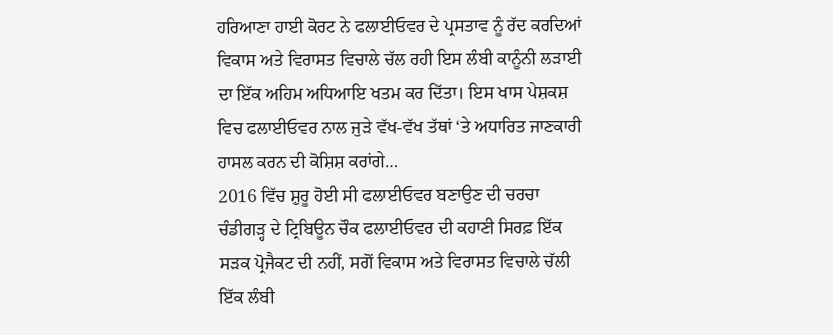ਹਰਿਆਣਾ ਹਾਈ ਕੋਰਟ ਨੇ ਫਲਾਈਓਵਰ ਦੇ ਪ੍ਰਸਤਾਵ ਨੂੰ ਰੱਦ ਕਰਦਿਆਂ ਵਿਕਾਸ ਅਤੇ ਵਿਰਾਸਤ ਵਿਚਾਲੇ ਚੱਲ ਰਹੀ ਇਸ ਲੰਬੀ ਕਾਨੂੰਨੀ ਲੜਾਈ ਦਾ ਇੱਕ ਅਹਿਮ ਅਧਿਆਇ ਖਤਮ ਕਰ ਦਿੱਤਾ। ਇਸ ਖਾਸ ਪੇਸ਼ਕਸ਼ ਵਿਚ ਫਲਾਈਓਵਰ ਨਾਲ ਜੁੜੇ ਵੱਖ-ਵੱਖ ਤੱਥਾਂ ‘ਤੇ ਅਧਾਰਿਤ ਜਾਣਕਾਰੀ ਹਾਸਲ ਕਰਨ ਦੀ ਕੋਸ਼ਿਸ਼ ਕਰਾਂਗੇ…
2016 ਵਿੱਚ ਸ਼ੁਰੂ ਹੋਈ ਸੀ ਫਲਾਈਓਵਰ ਬਣਾਉਣ ਦੀ ਚਰਚਾ
ਚੰਡੀਗੜ੍ਹ ਦੇ ਟ੍ਰਿਬਿਊਨ ਚੌਕ ਫਲਾਈਓਵਰ ਦੀ ਕਹਾਣੀ ਸਿਰਫ਼ ਇੱਕ ਸੜਕ ਪ੍ਰੋਜੈਕਟ ਦੀ ਨਹੀਂ, ਸਗੋਂ ਵਿਕਾਸ ਅਤੇ ਵਿਰਾਸਤ ਵਿਚਾਲੇ ਚੱਲੀ ਇੱਕ ਲੰਬੀ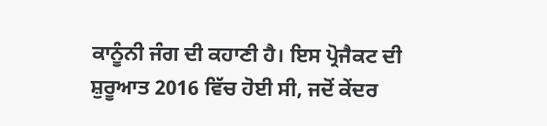ਕਾਨੂੰਨੀ ਜੰਗ ਦੀ ਕਹਾਣੀ ਹੈ। ਇਸ ਪ੍ਰੋਜੈਕਟ ਦੀ ਸ਼ੁਰੂਆਤ 2016 ਵਿੱਚ ਹੋਈ ਸੀ, ਜਦੋਂ ਕੇਂਦਰ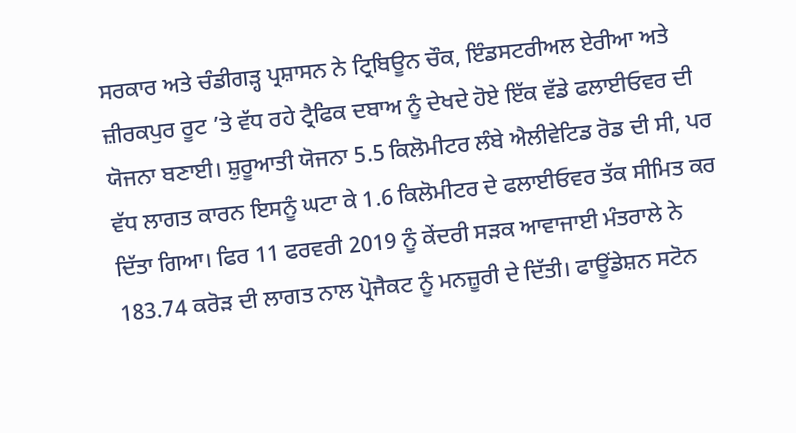ਸਰਕਾਰ ਅਤੇ ਚੰਡੀਗੜ੍ਹ ਪ੍ਰਸ਼ਾਸਨ ਨੇ ਟ੍ਰਿਬਿਊਨ ਚੌਕ, ਇੰਡਸਟਰੀਅਲ ਏਰੀਆ ਅਤੇ ਜ਼ੀਰਕਪੁਰ ਰੂਟ ’ਤੇ ਵੱਧ ਰਹੇ ਟ੍ਰੈਫਿਕ ਦਬਾਅ ਨੂੰ ਦੇਖਦੇ ਹੋਏ ਇੱਕ ਵੱਡੇ ਫਲਾਈਓਵਰ ਦੀ ਯੋਜਨਾ ਬਣਾਈ। ਸ਼ੁਰੂਆਤੀ ਯੋਜਨਾ 5.5 ਕਿਲੋਮੀਟਰ ਲੰਬੇ ਐਲੀਵੇਟਿਡ ਰੋਡ ਦੀ ਸੀ, ਪਰ ਵੱਧ ਲਾਗਤ ਕਾਰਨ ਇਸਨੂੰ ਘਟਾ ਕੇ 1.6 ਕਿਲੋਮੀਟਰ ਦੇ ਫਲਾਈਓਵਰ ਤੱਕ ਸੀਮਿਤ ਕਰ ਦਿੱਤਾ ਗਿਆ। ਫਿਰ 11 ਫਰਵਰੀ 2019 ਨੂੰ ਕੇਂਦਰੀ ਸੜਕ ਆਵਾਜਾਈ ਮੰਤਰਾਲੇ ਨੇ 183.74 ਕਰੋੜ ਦੀ ਲਾਗਤ ਨਾਲ ਪ੍ਰੋਜੈਕਟ ਨੂੰ ਮਨਜ਼ੂਰੀ ਦੇ ਦਿੱਤੀ। ਫਾਊਂਡੇਸ਼ਨ ਸਟੋਨ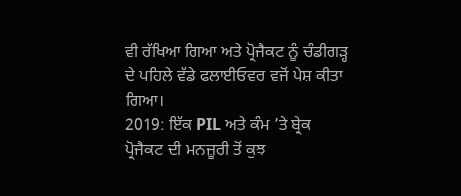ਵੀ ਰੱਖਿਆ ਗਿਆ ਅਤੇ ਪ੍ਰੋਜੈਕਟ ਨੂੰ ਚੰਡੀਗੜ੍ਹ ਦੇ ਪਹਿਲੇ ਵੱਡੇ ਫਲਾਈਓਵਰ ਵਜੋਂ ਪੇਸ਼ ਕੀਤਾ ਗਿਆ।
2019: ਇੱਕ PIL ਅਤੇ ਕੰਮ ’ਤੇ ਬ੍ਰੇਕ
ਪ੍ਰੋਜੈਕਟ ਦੀ ਮਨਜ਼ੂਰੀ ਤੋਂ ਕੁਝ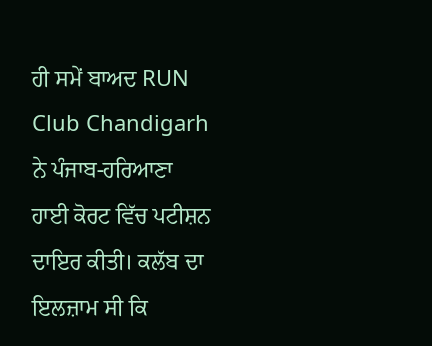ਹੀ ਸਮੇਂ ਬਾਅਦ RUN Club Chandigarh ਨੇ ਪੰਜਾਬ-ਹਰਿਆਣਾ ਹਾਈ ਕੋਰਟ ਵਿੱਚ ਪਟੀਸ਼ਨ ਦਾਇਰ ਕੀਤੀ। ਕਲੱਬ ਦਾ ਇਲਜ਼ਾਮ ਸੀ ਕਿ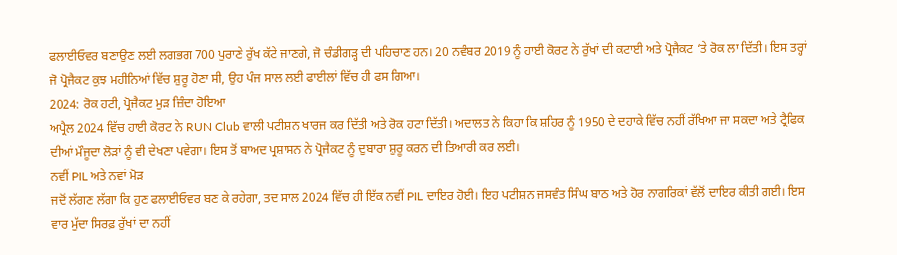ਫਲਾਈਓਵਰ ਬਣਾਉਣ ਲਈ ਲਗਭਗ 700 ਪੁਰਾਣੇ ਰੁੱਖ ਕੱਟੇ ਜਾਣਗੇ, ਜੋ ਚੰਡੀਗੜ੍ਹ ਦੀ ਪਹਿਚਾਣ ਹਨ। 20 ਨਵੰਬਰ 2019 ਨੂੰ ਹਾਈ ਕੋਰਟ ਨੇ ਰੁੱਖਾਂ ਦੀ ਕਟਾਈ ਅਤੇ ਪ੍ਰੋਜੈਕਟ ‘ਤੇ ਰੋਕ ਲਾ ਦਿੱਤੀ। ਇਸ ਤਰ੍ਹਾਂ ਜੋ ਪ੍ਰੋਜੈਕਟ ਕੁਝ ਮਹੀਨਿਆਂ ਵਿੱਚ ਸ਼ੁਰੂ ਹੋਣਾ ਸੀ, ਉਹ ਪੰਜ ਸਾਲ ਲਈ ਫਾਈਲਾਂ ਵਿੱਚ ਹੀ ਫਸ ਗਿਆ।
2024: ਰੋਕ ਹਟੀ, ਪ੍ਰੋਜੈਕਟ ਮੁੜ ਜ਼ਿੰਦਾ ਹੋਇਆ
ਅਪ੍ਰੈਲ 2024 ਵਿੱਚ ਹਾਈ ਕੋਰਟ ਨੇ RUN Club ਵਾਲੀ ਪਟੀਸ਼ਨ ਖਾਰਜ ਕਰ ਦਿੱਤੀ ਅਤੇ ਰੋਕ ਹਟਾ ਦਿੱਤੀ। ਅਦਾਲਤ ਨੇ ਕਿਹਾ ਕਿ ਸ਼ਹਿਰ ਨੂੰ 1950 ਦੇ ਦਹਾਕੇ ਵਿੱਚ ਨਹੀਂ ਰੱਖਿਆ ਜਾ ਸਕਦਾ ਅਤੇ ਟ੍ਰੈਫਿਕ ਦੀਆਂ ਮੌਜੂਦਾ ਲੋੜਾਂ ਨੂੰ ਵੀ ਦੇਖਣਾ ਪਵੇਗਾ। ਇਸ ਤੋਂ ਬਾਅਦ ਪ੍ਰਸ਼ਾਸਨ ਨੇ ਪ੍ਰੋਜੈਕਟ ਨੂੰ ਦੁਬਾਰਾ ਸ਼ੁਰੂ ਕਰਨ ਦੀ ਤਿਆਰੀ ਕਰ ਲਈ।
ਨਵੀਂ PIL ਅਤੇ ਨਵਾਂ ਮੋੜ
ਜਦੋਂ ਲੱਗਣ ਲੱਗਾ ਕਿ ਹੁਣ ਫਲਾਈਓਵਰ ਬਣ ਕੇ ਰਹੇਗਾ, ਤਦ ਸਾਲ 2024 ਵਿੱਚ ਹੀ ਇੱਕ ਨਵੀਂ PIL ਦਾਇਰ ਹੋਈ। ਇਹ ਪਟੀਸ਼ਨ ਜਸਵੰਤ ਸਿੰਘ ਬਾਠ ਅਤੇ ਹੋਰ ਨਾਗਰਿਕਾਂ ਵੱਲੋਂ ਦਾਇਰ ਕੀਤੀ ਗਈ। ਇਸ ਵਾਰ ਮੁੱਦਾ ਸਿਰਫ਼ ਰੁੱਖਾਂ ਦਾ ਨਹੀਂ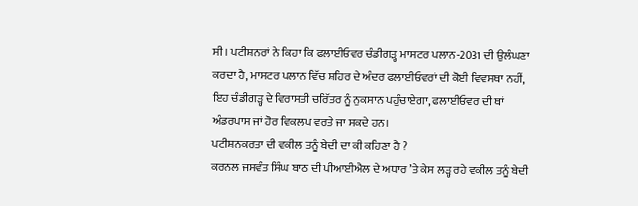ਸੀ। ਪਟੀਸ਼ਨਰਾਂ ਨੇ ਕਿਹਾ ਕਿ ਫਲਾਈਓਵਰ ਚੰਡੀਗੜ੍ਹ ਮਾਸਟਰ ਪਲਾਨ-2031 ਦੀ ਉਲੰਘਣਾ ਕਰਦਾ ਹੈ, ਮਾਸਟਰ ਪਲਾਨ ਵਿੱਚ ਸ਼ਹਿਰ ਦੇ ਅੰਦਰ ਫਲਾਈਓਵਰਾਂ ਦੀ ਕੋਈ ਵਿਵਸਥਾ ਨਹੀਂ, ਇਹ ਚੰਡੀਗੜ੍ਹ ਦੇ ਵਿਰਾਸਤੀ ਚਰਿੱਤਰ ਨੂੰ ਨੁਕਸਾਨ ਪਹੁੰਚਾਏਗਾ, ਫਲਾਈਓਵਰ ਦੀ ਥਾਂ ਅੰਡਰਪਾਸ ਜਾਂ ਹੋਰ ਵਿਕਲਪ ਵਰਤੇ ਜਾ ਸਕਦੇ ਹਨ।
ਪਟੀਸ਼ਨਕਰਤਾ ਦੀ ਵਕੀਲ ਤਨੂੰ ਬੇਦੀ ਦਾ ਕੀ ਕਹਿਣਾ ਹੈ ?
ਕਰਨਲ ਜਸਵੰਤ ਸਿੰਘ ਬਾਠ ਦੀ ਪੀਆਈਐਲ ਦੇ ਅਧਾਰ ’ਤੇ ਕੇਸ ਲੜ੍ਹ ਰਹੇ ਵਕੀਲ ਤਨੂੰ ਬੇਦੀ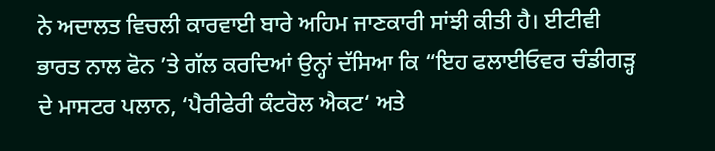ਨੇ ਅਦਾਲਤ ਵਿਚਲੀ ਕਾਰਵਾਈ ਬਾਰੇ ਅਹਿਮ ਜਾਣਕਾਰੀ ਸਾਂਝੀ ਕੀਤੀ ਹੈ। ਈਟੀਵੀ ਭਾਰਤ ਨਾਲ ਫੋਨ ’ਤੇ ਗੱਲ ਕਰਦਿਆਂ ਉਨ੍ਹਾਂ ਦੱਸਿਆ ਕਿ “ਇਹ ਫਲਾਈਓਵਰ ਚੰਡੀਗੜ੍ਹ ਦੇ ਮਾਸਟਰ ਪਲਾਨ, ‘ਪੈਰੀਫੇਰੀ ਕੰਟਰੋਲ ਐਕਟ‘ ਅਤੇ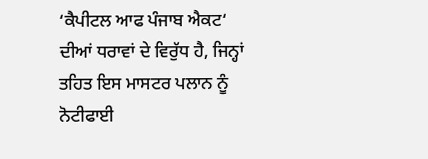‘ਕੈਪੀਟਲ ਆਫ ਪੰਜਾਬ ਐਕਟ‘ ਦੀਆਂ ਧਰਾਵਾਂ ਦੇ ਵਿਰੁੱਧ ਹੈ, ਜਿਨ੍ਹਾਂ ਤਹਿਤ ਇਸ ਮਾਸਟਰ ਪਲਾਨ ਨੂੰ ਨੋਟੀਫਾਈ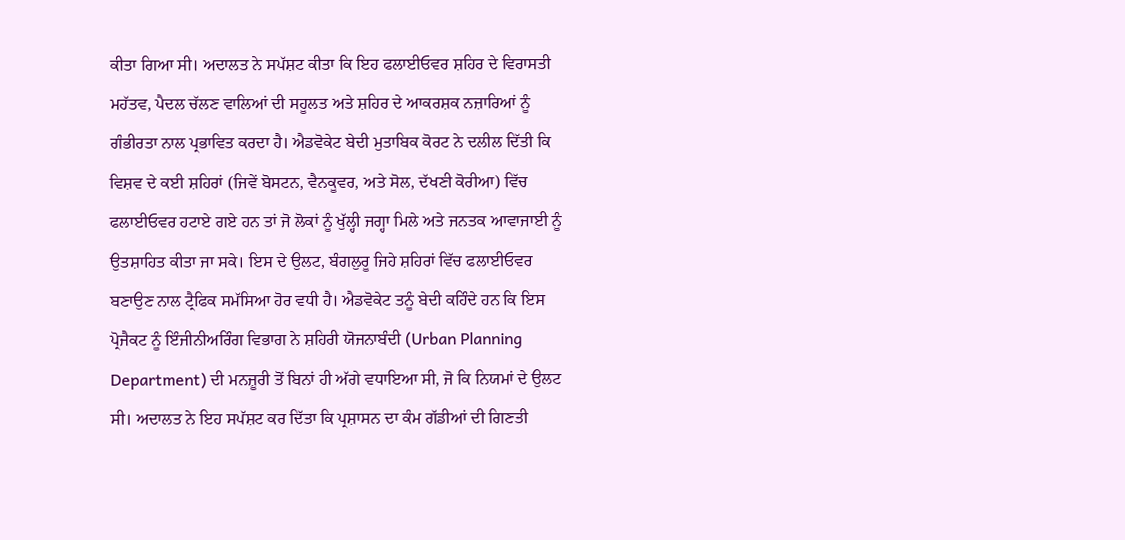ਕੀਤਾ ਗਿਆ ਸੀ। ਅਦਾਲਤ ਨੇ ਸਪੱਸ਼ਟ ਕੀਤਾ ਕਿ ਇਹ ਫਲਾਈਓਵਰ ਸ਼ਹਿਰ ਦੇ ਵਿਰਾਸਤੀ ਮਹੱਤਵ, ਪੈਦਲ ਚੱਲਣ ਵਾਲਿਆਂ ਦੀ ਸਹੂਲਤ ਅਤੇ ਸ਼ਹਿਰ ਦੇ ਆਕਰਸ਼ਕ ਨਜ਼ਾਰਿਆਂ ਨੂੰ ਗੰਭੀਰਤਾ ਨਾਲ ਪ੍ਰਭਾਵਿਤ ਕਰਦਾ ਹੈ। ਐਡਵੋਕੇਟ ਬੇਦੀ ਮੁਤਾਬਿਕ ਕੋਰਟ ਨੇ ਦਲੀਲ ਦਿੱਤੀ ਕਿ ਵਿਸ਼ਵ ਦੇ ਕਈ ਸ਼ਹਿਰਾਂ (ਜਿਵੇਂ ਬੋਸਟਨ, ਵੈਨਕੂਵਰ, ਅਤੇ ਸੋਲ, ਦੱਖਣੀ ਕੋਰੀਆ) ਵਿੱਚ ਫਲਾਈਓਵਰ ਹਟਾਏ ਗਏ ਹਨ ਤਾਂ ਜੋ ਲੋਕਾਂ ਨੂੰ ਖੁੱਲ੍ਹੀ ਜਗ੍ਹਾ ਮਿਲੇ ਅਤੇ ਜਨਤਕ ਆਵਾਜਾਈ ਨੂੰ ਉਤਸ਼ਾਹਿਤ ਕੀਤਾ ਜਾ ਸਕੇ। ਇਸ ਦੇ ਉਲਟ, ਬੰਗਲੁਰੂ ਜਿਹੇ ਸ਼ਹਿਰਾਂ ਵਿੱਚ ਫਲਾਈਓਵਰ ਬਣਾਉਣ ਨਾਲ ਟ੍ਰੈਫਿਕ ਸਮੱਸਿਆ ਹੋਰ ਵਧੀ ਹੈ। ਐਡਵੋਕੇਟ ਤਨੂੰ ਬੇਦੀ ਕਹਿੰਦੇ ਹਨ ਕਿ ਇਸ ਪ੍ਰੋਜੈਕਟ ਨੂੰ ਇੰਜੀਨੀਅਰਿੰਗ ਵਿਭਾਗ ਨੇ ਸ਼ਹਿਰੀ ਯੋਜਨਾਬੰਦੀ (Urban Planning Department) ਦੀ ਮਨਜ਼ੂਰੀ ਤੋਂ ਬਿਨਾਂ ਹੀ ਅੱਗੇ ਵਧਾਇਆ ਸੀ, ਜੋ ਕਿ ਨਿਯਮਾਂ ਦੇ ਉਲਟ ਸੀ। ਅਦਾਲਤ ਨੇ ਇਹ ਸਪੱਸ਼ਟ ਕਰ ਦਿੱਤਾ ਕਿ ਪ੍ਰਸ਼ਾਸਨ ਦਾ ਕੰਮ ਗੱਡੀਆਂ ਦੀ ਗਿਣਤੀ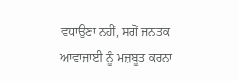ਵਧਾਉਣਾ ਨਹੀਂ, ਸਗੋਂ ਜਨਤਕ ਆਵਾਜਾਈ ਨੂੰ ਮਜ਼ਬੂਤ ਕਰਨਾ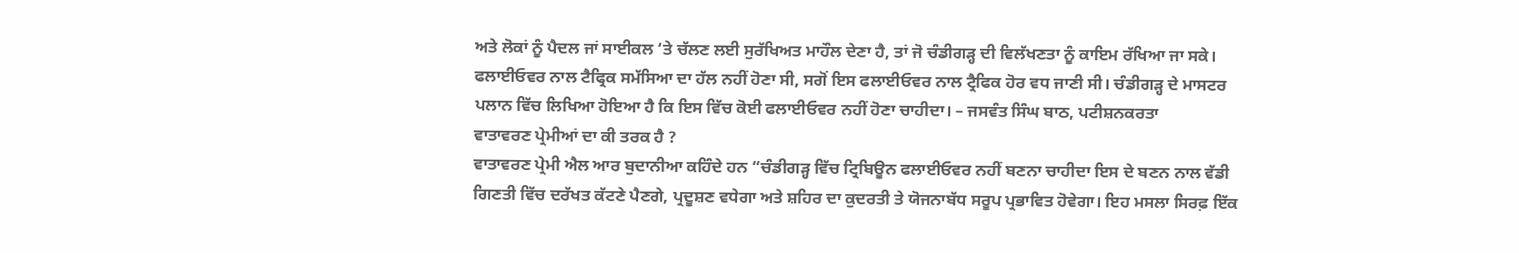ਅਤੇ ਲੋਕਾਂ ਨੂੰ ਪੈਦਲ ਜਾਂ ਸਾਈਕਲ ‘ਤੇ ਚੱਲਣ ਲਈ ਸੁਰੱਖਿਅਤ ਮਾਹੌਲ ਦੇਣਾ ਹੈ, ਤਾਂ ਜੋ ਚੰਡੀਗੜ੍ਹ ਦੀ ਵਿਲੱਖਣਤਾ ਨੂੰ ਕਾਇਮ ਰੱਖਿਆ ਜਾ ਸਕੇ।
ਫਲਾਈਓਵਰ ਨਾਲ ਟੈਫ੍ਰਿਕ ਸਮੱਸਿਆ ਦਾ ਹੱਲ ਨਹੀਂ ਹੋਣਾ ਸੀ, ਸਗੋਂ ਇਸ ਫਲਾਈਓਵਰ ਨਾਲ ਟ੍ਰੈਫਿਕ ਹੋਰ ਵਧ ਜਾਣੀ ਸੀ। ਚੰਡੀਗੜ੍ਹ ਦੇ ਮਾਸਟਰ ਪਲਾਨ ਵਿੱਚ ਲਿਖਿਆ ਹੋਇਆ ਹੈ ਕਿ ਇਸ ਵਿੱਚ ਕੋਈ ਫਲਾਈਓਵਰ ਨਹੀਂ ਹੋਣਾ ਚਾਹੀਦਾ। – ਜਸਵੰਤ ਸਿੰਘ ਬਾਠ, ਪਟੀਸ਼ਨਕਰਤਾ
ਵਾਤਾਵਰਣ ਪ੍ਰੇਮੀਆਂ ਦਾ ਕੀ ਤਰਕ ਹੈ ?
ਵਾਤਾਵਰਣ ਪ੍ਰੇਮੀ ਐਲ ਆਰ ਬੁਦਾਨੀਆ ਕਹਿੰਦੇ ਹਨ “ਚੰਡੀਗੜ੍ਹ ਵਿੱਚ ਟ੍ਰਿਬਿਊਨ ਫਲਾਈਓਵਰ ਨਹੀਂ ਬਣਨਾ ਚਾਹੀਦਾ ਇਸ ਦੇ ਬਣਨ ਨਾਲ ਵੱਡੀ ਗਿਣਤੀ ਵਿੱਚ ਦਰੱਖਤ ਕੱਟਣੇ ਪੈਣਗੇ, ਪ੍ਰਦੂਸ਼ਣ ਵਧੇਗਾ ਅਤੇ ਸ਼ਹਿਰ ਦਾ ਕੁਦਰਤੀ ਤੇ ਯੋਜਨਾਬੱਧ ਸਰੂਪ ਪ੍ਰਭਾਵਿਤ ਹੋਵੇਗਾ। ਇਹ ਮਸਲਾ ਸਿਰਫ਼ ਇੱਕ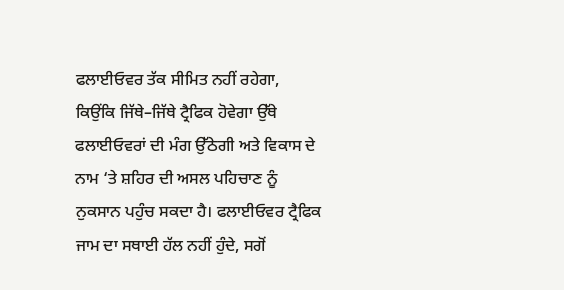ਫਲਾਈਓਵਰ ਤੱਕ ਸੀਮਿਤ ਨਹੀਂ ਰਹੇਗਾ, ਕਿਉਂਕਿ ਜਿੱਥੇ–ਜਿੱਥੇ ਟ੍ਰੈਫਿਕ ਹੋਵੇਗਾ ਉੱਥੇ ਫਲਾਈਓਵਰਾਂ ਦੀ ਮੰਗ ਉੱਠੇਗੀ ਅਤੇ ਵਿਕਾਸ ਦੇ ਨਾਮ ‘ਤੇ ਸ਼ਹਿਰ ਦੀ ਅਸਲ ਪਹਿਚਾਣ ਨੂੰ ਨੁਕਸਾਨ ਪਹੁੰਚ ਸਕਦਾ ਹੈ। ਫਲਾਈਓਵਰ ਟ੍ਰੈਫਿਕ ਜਾਮ ਦਾ ਸਥਾਈ ਹੱਲ ਨਹੀਂ ਹੁੰਦੇ, ਸਗੋਂ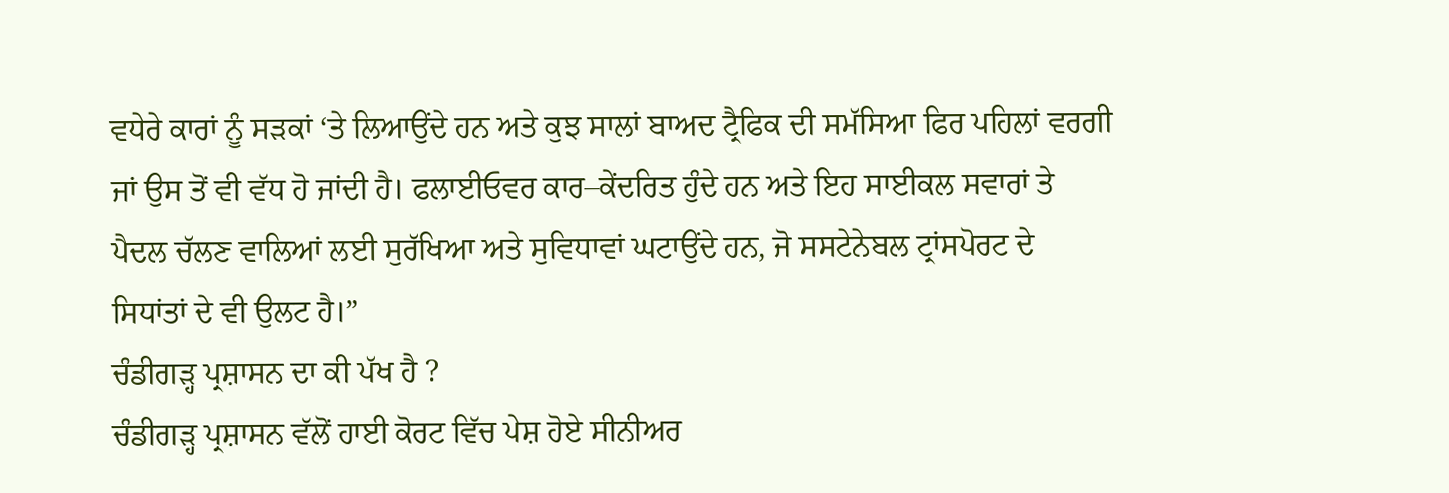ਵਧੇਰੇ ਕਾਰਾਂ ਨੂੰ ਸੜਕਾਂ ‘ਤੇ ਲਿਆਉਂਦੇ ਹਨ ਅਤੇ ਕੁਝ ਸਾਲਾਂ ਬਾਅਦ ਟ੍ਰੈਫਿਕ ਦੀ ਸਮੱਸਿਆ ਫਿਰ ਪਹਿਲਾਂ ਵਰਗੀ ਜਾਂ ਉਸ ਤੋਂ ਵੀ ਵੱਧ ਹੋ ਜਾਂਦੀ ਹੈ। ਫਲਾਈਓਵਰ ਕਾਰ–ਕੇਂਦਰਿਤ ਹੁੰਦੇ ਹਨ ਅਤੇ ਇਹ ਸਾਈਕਲ ਸਵਾਰਾਂ ਤੇ ਪੈਦਲ ਚੱਲਣ ਵਾਲਿਆਂ ਲਈ ਸੁਰੱਖਿਆ ਅਤੇ ਸੁਵਿਧਾਵਾਂ ਘਟਾਉਂਦੇ ਹਨ, ਜੋ ਸਸਟੇਨੇਬਲ ਟ੍ਰਾਂਸਪੋਰਟ ਦੇ ਸਿਧਾਂਤਾਂ ਦੇ ਵੀ ਉਲਟ ਹੈ।”
ਚੰਡੀਗੜ੍ਹ ਪ੍ਰਸ਼ਾਸਨ ਦਾ ਕੀ ਪੱਖ ਹੈ ?
ਚੰਡੀਗੜ੍ਹ ਪ੍ਰਸ਼ਾਸਨ ਵੱਲੋਂ ਹਾਈ ਕੋਰਟ ਵਿੱਚ ਪੇਸ਼ ਹੋਏ ਸੀਨੀਅਰ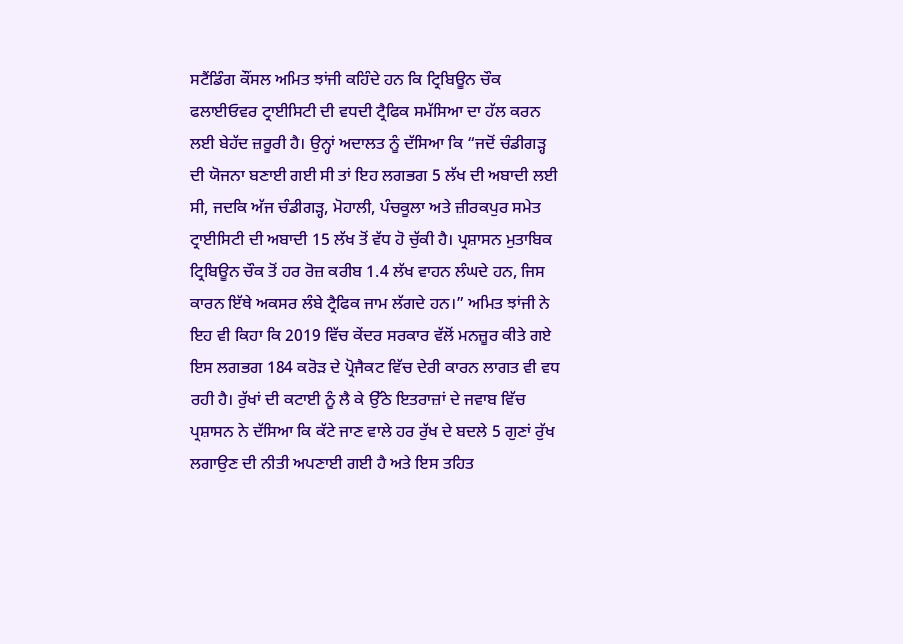ਸਟੈਂਡਿੰਗ ਕੌਂਸਲ ਅਮਿਤ ਝਾਂਜੀ ਕਹਿੰਦੇ ਹਨ ਕਿ ਟ੍ਰਿਬਿਊਨ ਚੌਕ ਫਲਾਈਓਵਰ ਟ੍ਰਾਈਸਿਟੀ ਦੀ ਵਧਦੀ ਟ੍ਰੈਫਿਕ ਸਮੱਸਿਆ ਦਾ ਹੱਲ ਕਰਨ ਲਈ ਬੇਹੱਦ ਜ਼ਰੂਰੀ ਹੈ। ਉਨ੍ਹਾਂ ਅਦਾਲਤ ਨੂੰ ਦੱਸਿਆ ਕਿ “ਜਦੋਂ ਚੰਡੀਗੜ੍ਹ ਦੀ ਯੋਜਨਾ ਬਣਾਈ ਗਈ ਸੀ ਤਾਂ ਇਹ ਲਗਭਗ 5 ਲੱਖ ਦੀ ਅਬਾਦੀ ਲਈ ਸੀ, ਜਦਕਿ ਅੱਜ ਚੰਡੀਗੜ੍ਹ, ਮੋਹਾਲੀ, ਪੰਚਕੂਲਾ ਅਤੇ ਜ਼ੀਰਕਪੁਰ ਸਮੇਤ ਟ੍ਰਾਈਸਿਟੀ ਦੀ ਅਬਾਦੀ 15 ਲੱਖ ਤੋਂ ਵੱਧ ਹੋ ਚੁੱਕੀ ਹੈ। ਪ੍ਰਸ਼ਾਸਨ ਮੁਤਾਬਿਕ ਟ੍ਰਿਬਿਊਨ ਚੌਕ ਤੋਂ ਹਰ ਰੋਜ਼ ਕਰੀਬ 1.4 ਲੱਖ ਵਾਹਨ ਲੰਘਦੇ ਹਨ, ਜਿਸ ਕਾਰਨ ਇੱਥੇ ਅਕਸਰ ਲੰਬੇ ਟ੍ਰੈਫਿਕ ਜਾਮ ਲੱਗਦੇ ਹਨ।” ਅਮਿਤ ਝਾਂਜੀ ਨੇ ਇਹ ਵੀ ਕਿਹਾ ਕਿ 2019 ਵਿੱਚ ਕੇਂਦਰ ਸਰਕਾਰ ਵੱਲੋਂ ਮਨਜ਼ੂਰ ਕੀਤੇ ਗਏ ਇਸ ਲਗਭਗ 184 ਕਰੋੜ ਦੇ ਪ੍ਰੋਜੈਕਟ ਵਿੱਚ ਦੇਰੀ ਕਾਰਨ ਲਾਗਤ ਵੀ ਵਧ ਰਹੀ ਹੈ। ਰੁੱਖਾਂ ਦੀ ਕਟਾਈ ਨੂੰ ਲੈ ਕੇ ਉੱਠੇ ਇਤਰਾਜ਼ਾਂ ਦੇ ਜਵਾਬ ਵਿੱਚ ਪ੍ਰਸ਼ਾਸਨ ਨੇ ਦੱਸਿਆ ਕਿ ਕੱਟੇ ਜਾਣ ਵਾਲੇ ਹਰ ਰੁੱਖ ਦੇ ਬਦਲੇ 5 ਗੁਣਾਂ ਰੁੱਖ ਲਗਾਉਣ ਦੀ ਨੀਤੀ ਅਪਣਾਈ ਗਈ ਹੈ ਅਤੇ ਇਸ ਤਹਿਤ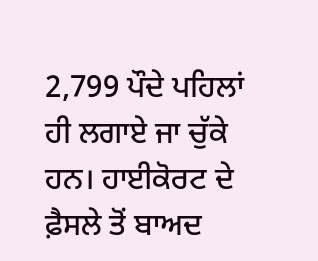2,799 ਪੌਦੇ ਪਹਿਲਾਂ ਹੀ ਲਗਾਏ ਜਾ ਚੁੱਕੇ ਹਨ। ਹਾਈਕੋਰਟ ਦੇ ਫ਼ੈਸਲੇ ਤੋਂ ਬਾਅਦ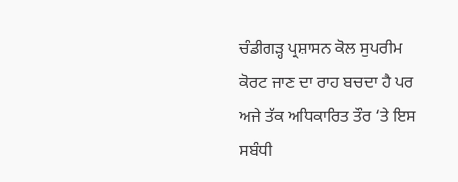ਚੰਡੀਗੜ੍ਹ ਪ੍ਰਸ਼ਾਸਨ ਕੋਲ ਸੁਪਰੀਮ ਕੋਰਟ ਜਾਣ ਦਾ ਰਾਹ ਬਚਦਾ ਹੈ ਪਰ ਅਜੇ ਤੱਕ ਅਧਿਕਾਰਿਤ ਤੌਰ ‘ਤੇ ਇਸ ਸਬੰਧੀ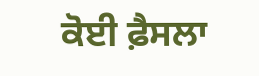ਕੋਈ ਫ਼ੈਸਲਾ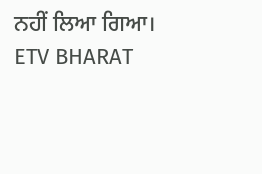ਨਹੀਂ ਲਿਆ ਗਿਆ।
ETV BHARAT